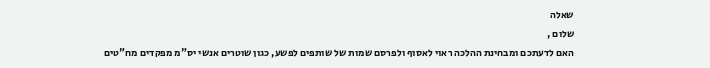שאלה
שלום ,
האם לדעתכם ומבחינת ההלכה ראוי לאסוף ולפרסם שמות של שותפים לפשע, כגון שוטרים אנשי יס"מ מפקדים מח"טים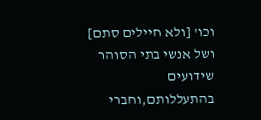וכו' [ולא חיילים סתם]
ושל אנשי בתי הסוהר שידועים בהתעללותם,וחברי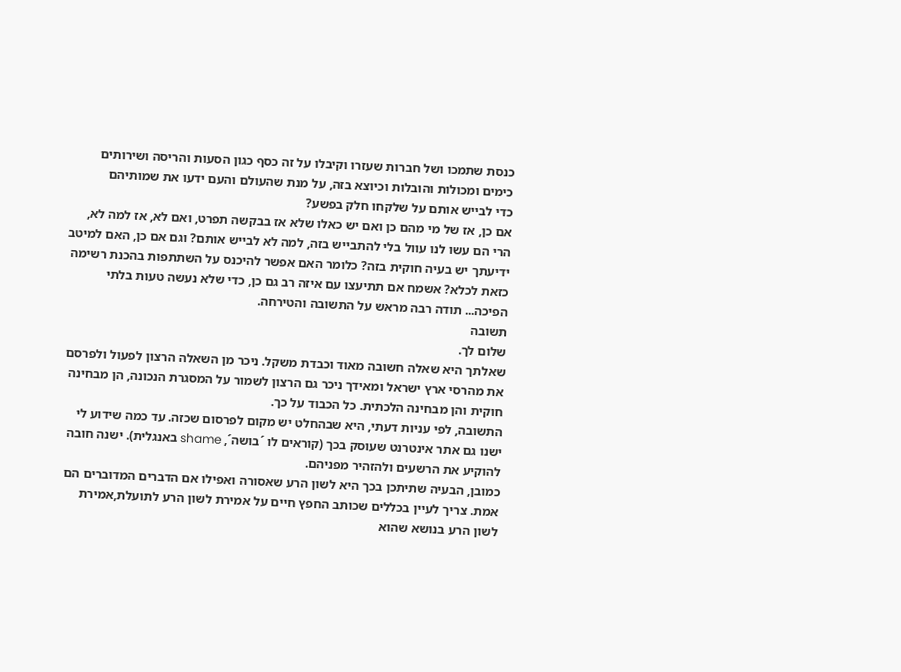כנסת שתמכו ושל חברות שעזרו וקיבלו על זה כסף כגון הסעות והריסה ושירותים כימים ומכולות והובלות וכיוצא בזה, על מנת שהעולם והעם ידעו את שמותיהם
כדי לבייש אותם על שלקחו חלק בפשע?
אם כן, אז של מי מהם כן ואם יש כאלו שלא אז בבקשה תפרט, ואם לא, אז למה לא, הרי הם עשו לנו עוול בלי להתבייש בזה, למה לא לבייש אותם? וגם אם כן, האם למיטב ידיעתך יש בעיה חוקית בזה? כלומר האם אפשר להיכנס על השתתפות בהכנת רשימה כזאת לכלא? אשמח אם תתיעצו עם איזה רב גם כן, כדי שלא נעשה טעות בלתי הפיכה... תודה רבה מראש על התשובה והטירחה.
תשובה
שלום לך.
שאלתך היא שאלה חשובה מאוד וכבדת משקל. ניכר מן השאלה הרצון לפעול ולפרסם את מהרסי ארץ ישראל ומאידך ניכר גם הרצון לשמור על המסגרת הנכונה, הן מבחינה חוקית והן מבחינה הלכתית. כל הכבוד על כך.
התשובה, לפי עניות דעתי, היא שבהחלט יש מקום לפרסום שכזה. עד כמה שידוע לי ישנו גם אתר אינטרנט שעוסק בכך (קוראים לו ´בושה´, shame באנגלית). ישנה חובה להוקיע את הרשעים ולהזהיר מפניהם.
כמובן, הבעיה שתיתכן בכך היא לשון הרע שאסורה ואפילו אם הדברים המדוברים הם אמת. צריך לעיין בכללים שכותב החפץ חיים על אמירת לשון הרע לתועלת,אמירת לשון הרע בנושא שהוא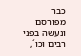כבר מפורסם ונעשה בפני רבים וכו´,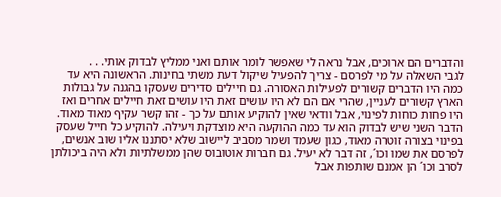והדברים הם ארוכים, אבל נראה לי שאפשר לומר אותם ואני ממליץ לבדוק אותי. . .
לגבי השאלה על מי לפרסם - צריך להפעיל שיקול דעת משתי בחינות. הראשונה היא עד כמה היו הדברים קשורים לפעילות האסורה. גם חיילים סדירים שעסקו בהגנה על גבולות הארץ קשורים לעניין, שהרי אם הם לא היו עושים זאת היו עושים זאת חיילים אחרים ואז היו פחות כוחות לפינוי, אבל וודאי שאין להוקיע אותם על כך - זהו קשר עקיף מאוד מאוד.
הדבר השני שיש לבדוק הוא עד כמה ההוקעה היא מוצדקת ויעילה. להוקיע כל חייל שעסק בפינוי בצורה זוטרה מאוד, כגון שעמד ושמר מסביב ליישוב שלא יסתננו אליו שוב אנשים, לפרסם את שמו וכו´, זה דבר לא יעיל. גם חברות אוטובוס שהן ממשלתיות ולא היה ביכולתן לסרב וכו´ הן אמנם שותפות אבל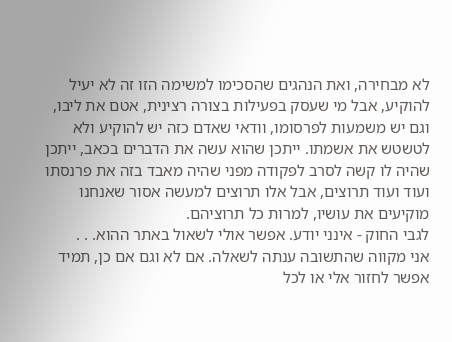לא מבחירה, ואת הנהגים שהסכימו למשימה הזו זה לא יעיל להוקיע, אבל מי שעסק בפעילות בצורה רצינית, אטם את ליבו, וגם יש משמעות לפרסומו, וודאי שאדם כזה יש להוקיע ולא לטשטש את אשמתו. ייתכן שהוא עשה את הדברים בכאב, ייתכן שהיה לו קשה לסרב לפקודה מפני שהיה מאבד בזה את פרנסתו ועוד ועוד תרוצים, אבל אלו תרוצים למעשה אסור שאנחנו מוקיעים את עושיו, למרות כל תרוציהם.
לגבי החוק - אינני יודע. אפשר אולי לשאול באתר ההוא. . .
אני מקווה שהתשובה ענתה לשאלה. אם לא וגם אם כן, תמיד אפשר לחזור אלי או לכל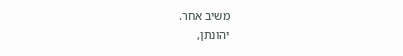משיב אחר.
יהונתן,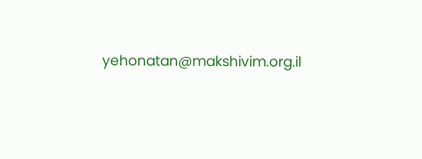yehonatan@makshivim.org.il